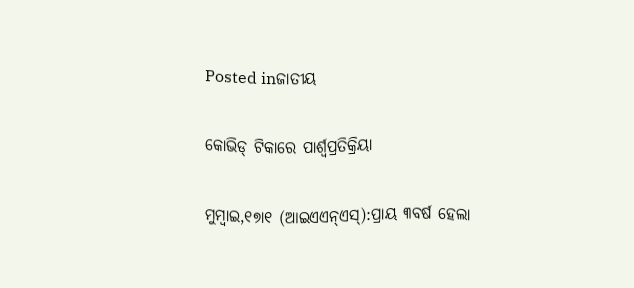Posted inଜାତୀୟ

କୋଭିଡ୍‌ ଟିକାରେ ପାର୍ଶ୍ୱପ୍ରତିକ୍ରିୟା

ମୁମ୍ବାଇ,୧୭ା୧ (ଆଇଏଏନ୍‌ଏସ୍‌):ପ୍ରାୟ ୩ବର୍ଷ ହେଲା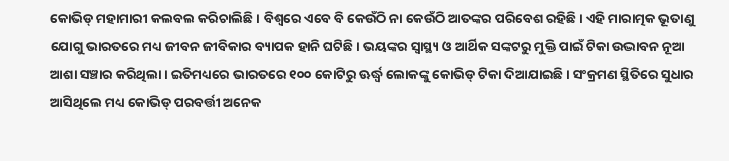କୋଭିଡ୍‌ ମହାମାରୀ କଲବଲ କରିଚାଲିଛି। ବିଶ୍ୱରେ ଏବେ ବି କେଉଁଠି ନା କେଉଁଠି ଆତଙ୍କର ପରିବେଶ ରହିଛି। ଏହି ମାରାତ୍ମକ ଭୂତାଣୁ ଯୋଗୁ ଭାରତରେ ମଧ୍ୟ ଜୀବନ ଜୀବିକାର ବ୍ୟାପକ ହାନି ଘଟିଛି। ଭୟଙ୍କର ସ୍ବାସ୍ଥ୍ୟ ଓ ଆର୍ଥିକ ସଙ୍କଟରୁ ମୁକ୍ତି ପାଇଁ ଟିକା ଉଦ୍ଭାବନ ନୂଆ ଆଶା ସଞ୍ଚାର କରିଥିଲା। ଇତିମଧ୍ୟରେ ଭାରତରେ ୧୦୦ କୋଟିରୁ ଊର୍ଦ୍ଧ୍ୱ ଲୋକଙ୍କୁ କୋଭିଡ୍‌ ଟିକା ଦିଆଯାଇଛି। ସଂକ୍ରମଣ ସ୍ଥିତିରେ ସୁଧାର ଆସିଥିଲେ ମଧ୍ୟ କୋଭିଡ୍‌ ପରବର୍ତ୍ତୀ ଅନେକ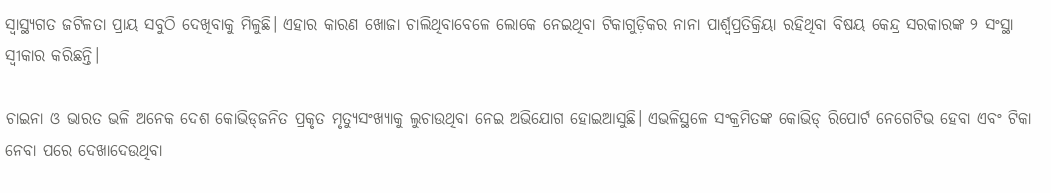ସ୍ବାସ୍ଥ୍ୟଗତ ଜଟିଳତା ପ୍ରାୟ ସବୁଠି ଦେଖିବାକୁ ମିଳୁଛି। ଏହାର କାରଣ ଖୋଜା ଚାଲିଥିବାବେଳେ ଲୋକେ ନେଇଥିବା ଟିକାଗୁଡ଼ିକର ନାନା ପାର୍ଶ୍ୱପ୍ରତିକ୍ରିୟା ରହିଥିବା ବିଷୟ କେନ୍ଦ୍ର ସରକାରଙ୍କ ୨ ସଂସ୍ଥା ସ୍ବୀକାର କରିଛନ୍ତି।

ଚାଇନା ଓ ଭାରତ ଭଳି ଅନେକ ଦେଶ କୋଭିଡ୍‌ଜନିତ ପ୍ରକୃତ ମୃତ୍ୟୁସଂଖ୍ୟାକୁ ଲୁଚାଉଥିବା ନେଇ ଅଭିଯୋଗ ହୋଇଆସୁଛି। ଏଭଳିସ୍ଥଳେ ସଂକ୍ରମିତଙ୍କ କୋଭିଡ୍‌ ରିପୋର୍ଟ ନେଗେଟିଭ ହେବା ଏବଂ ଟିକା ନେବା ପରେ ଦେଖାଦେଉଥିବା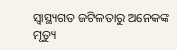ସ୍ବାସ୍ଥ୍ୟଗତ ଜଟିଳତାରୁ ଅନେକଙ୍କ ମୃତ୍ୟୁ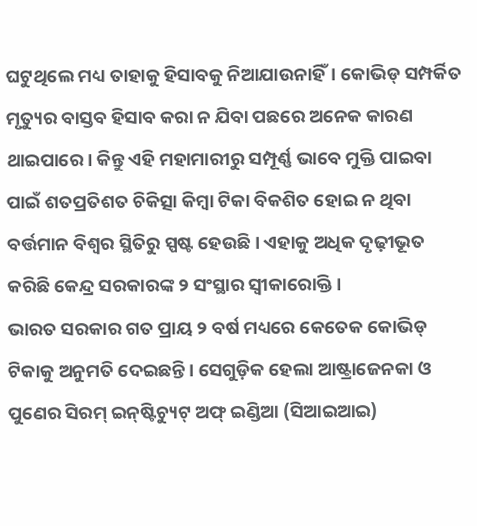ଘଟୁଥିଲେ ମଧ୍ୟ ତାହାକୁ ହିସାବକୁ ନିଆଯାଉନାହିଁ। କୋଭିଡ୍‌ ସମ୍ପର୍କିତ ମୃତ୍ୟୁର ବାସ୍ତବ ହିସାବ କରା ନ ଯିବା ପଛରେ ଅନେକ କାରଣ ଥାଇପାରେ। କିନ୍ତୁ ଏହି ମହାମାରୀରୁ ସମ୍ପୂର୍ଣ୍ଣ ଭାବେ ମୁକ୍ତି ପାଇବା ପାଇଁ ଶତପ୍ରତିଶତ ଚିକିତ୍ସା କିମ୍ବା ଟିକା ବିକଶିତ ହୋଇ ନ ଥିବା ବର୍ତ୍ତମାନ ବିଶ୍ୱର ସ୍ଥିତିରୁ ସ୍ପଷ୍ଟ ହେଉଛି। ଏହାକୁ ଅଧିକ ଦୃଢ଼ୀଭୂତ କରିଛି କେନ୍ଦ୍ର ସରକାରଙ୍କ ୨ ସଂସ୍ଥାର ସ୍ବୀକାରୋକ୍ତି।
ଭାରତ ସରକାର ଗତ ପ୍ରାୟ ୨ ବର୍ଷ ମଧ୍ୟରେ କେତେକ କୋଭିଡ୍‌ ଟିକାକୁ ଅନୁମତି ଦେଇଛନ୍ତି। ସେଗୁଡ଼ିକ ହେଲା ଆଷ୍ଟ୍ରାଜେନକା ଓ ପୁଣେର ସିରମ୍‌ ଇନ୍‌ଷ୍ଟିଚ୍ୟୁଟ୍‌ ଅଫ୍‌ ଇଣ୍ଡିଆ (ସିଆଇଆଇ)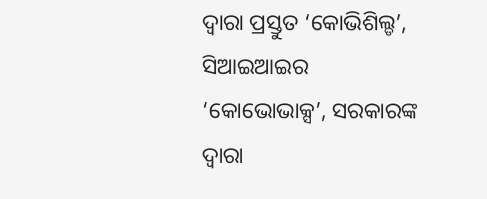ଦ୍ୱାରା ପ୍ରସ୍ତୁତ ‘କୋଭିଶିଲ୍ଡ’, ସିଆଇଆଇର ‘କୋଭୋଭାକ୍ସ’, ସରକାରଙ୍କ ଦ୍ୱାରା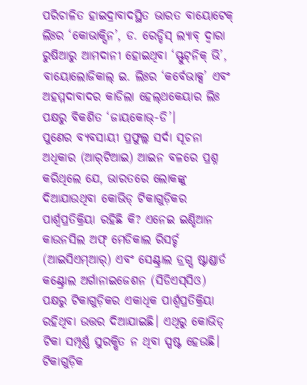ପରିଚାଳିତ ହାଇଦ୍ରାବାଦସ୍ଥିତ ଭାରତ ବାୟୋଟେକ୍‌ ଲିଃର ‘କୋଭାକ୍ସିନ’, ଡ. ରେଡ୍ଡିସ୍‌ ଲ୍ୟାବ୍‌ ଦ୍ୱାରା ରୁଷିଆରୁ ଆମଦାନୀ ହୋଇଥିବା ‘ସ୍ଫୁଟ୍‌ନିକ୍‌ ଭି’, ବାୟୋଲୋଜିକାଲ୍‌ ଇ. ଲିଃର ‘କର୍ବେଭାକ୍ସ’ ଏବଂ ଅହମ୍ମଦାବାଦର କାଡିଲା ହେଲ୍‌ଥକେୟାର ଲିଃ ପକ୍ଷରୁ ବିକଶିତ ‘ଜାୟକୋଭ୍‌-ଡି’।
ପୁଣେର ବ୍ୟବସାୟୀ ପ୍ରଫୁଲ୍ଲ ସର୍ଦା ସୂଚନା ଅଧିକାର (ଆର୍‌ଟିଆଇ) ଆଇନ ବଳରେ ପ୍ରଶ୍ନ କରିଥିଲେ ଯେ, ଭାରତରେ ଲୋକଙ୍କୁ ଦିଆଯାଉଥିବା କୋଭିଡ୍‌ ଟିକାଗୁଡ଼ିକର ପାର୍ଶ୍ୱପ୍ରତିକ୍ରିୟା ରହିଛି କି? ଏନେଇ ଇଣ୍ଡିଆନ କାଉନସିଲ ଅଫ୍‌ ମେଡିକାଲ ରିସର୍ଚ୍ଚ (ଆଇସିଏମ୍‌ଆର୍‌) ଏବଂ ସେଣ୍ଟ୍ରାଲ ଡ୍ରଗ୍ସ ଷ୍ଟାଣ୍ଡାର୍ଡ କଣ୍ଟ୍ରୋଲ ଅର୍ଗାନାଇଜେଶନ (ସିଡିଏସ୍‌ସିଓ) ପକ୍ଷରୁ ଟିକାଗୁଡ଼ିକର ଏକାଧିକ ପାର୍ଶ୍ୱପ୍ରତିକ୍ରିୟା ରହିଥିବା ଉତ୍ତର ଦିଆଯାଇଛି। ଏଥିରୁ କୋଭିଡ୍‌ ଟିକା ସମ୍ପୂର୍ଣ୍ଣ ସୁରକ୍ଷିତ ନ ଥିବା ସ୍ପଷ୍ଟ ହେଉଛି। ଟିକାଗୁଡ଼ିକ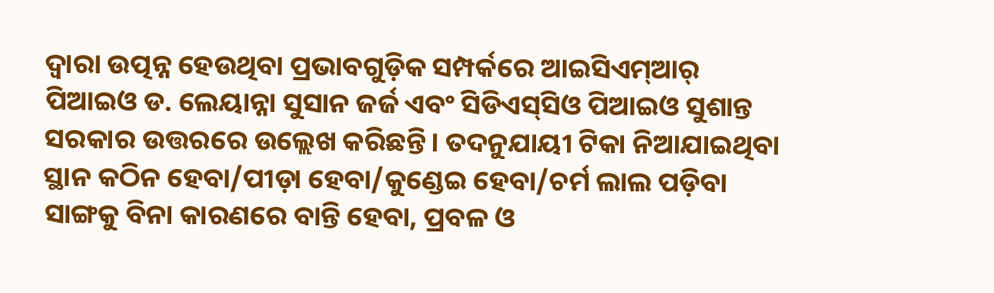ଦ୍ୱାରା ଉତ୍ପନ୍ନ ହେଉଥିବା ପ୍ରଭାବଗୁଡ଼ିକ ସମ୍ପର୍କରେ ଆଇସିଏମ୍‌ଆର୍‌ ପିଆଇଓ ଡ. ଲେୟାନ୍ନା ସୁସାନ ଜର୍ଜ ଏବଂ ସିଡିଏସ୍‌ସିଓ ପିଆଇଓ ସୁଶାନ୍ତ ସରକାର ଉତ୍ତରରେ ଉଲ୍ଲେଖ କରିଛନ୍ତି। ତଦନୁଯାୟୀ ଟିକା ନିଆଯାଇଥିବା ସ୍ଥାନ କଠିନ ହେବା/ପୀଡ଼ା ହେବା/କୁଣ୍ଡେଇ ହେବା/ଚର୍ମ ଲାଲ ପଡ଼ିବା ସାଙ୍ଗକୁ ବିନା କାରଣରେ ବାନ୍ତି ହେବା, ପ୍ରବଳ ଓ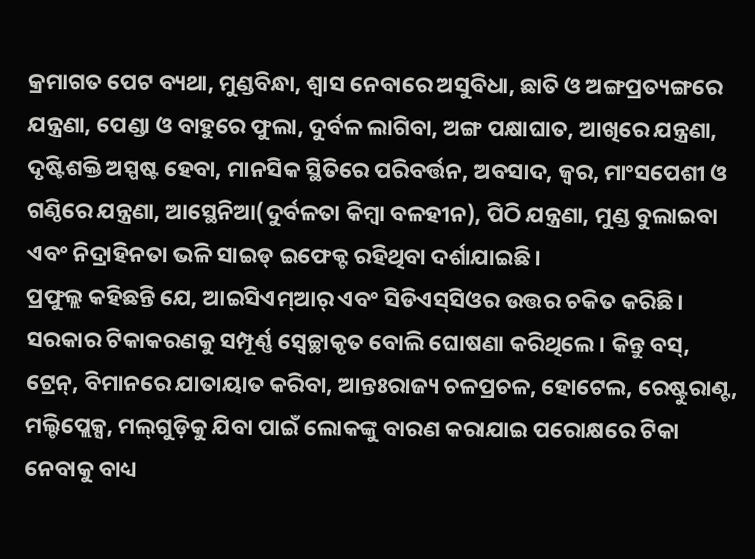କ୍ରମାଗତ ପେଟ ବ୍ୟଥା, ମୁଣ୍ଡବିନ୍ଧା, ଶ୍ୱାସ ନେବାରେ ଅସୁବିଧା, ଛାତି ଓ ଅଙ୍ଗପ୍ରତ୍ୟଙ୍ଗରେ ଯନ୍ତ୍ରଣା, ପେଣ୍ଡା ଓ ବାହୁରେ ଫୁଲା, ଦୁର୍ବଳ ଲାଗିବା, ଅଙ୍ଗ ପକ୍ଷାଘାତ, ଆଖିରେ ଯନ୍ତ୍ରଣା, ଦୃଷ୍ଟିଶକ୍ତି ଅସ୍ପଷ୍ଟ ହେବା, ମାନସିକ ସ୍ଥିତିରେ ପରିବର୍ତ୍ତନ, ଅବସାଦ, ଜ୍ୱର, ମାଂସପେଶୀ ଓ ଗଣ୍ଠିରେ ଯନ୍ତ୍ରଣା, ଆସ୍ଥେନିଆ(ଦୁର୍ବଳତା କିମ୍ବା ବଳହୀନ), ପିଠି ଯନ୍ତ୍ରଣା, ମୁଣ୍ଡ ବୁଲାଇବା ଏବଂ ନିଦ୍ରାହିନତା ଭଳି ସାଇଡ୍‌ ଇଫେକ୍ଟ ରହିଥିବା ଦର୍ଶାଯାଇଛି।
ପ୍ରଫୁଲ୍ଲ କହିଛନ୍ତି ଯେ, ଆଇସିଏମ୍‌ଆର୍‌ ଏବଂ ସିଡିଏସ୍‌ସିଓର ଉତ୍ତର ଚକିତ କରିଛି। ସରକାର ଟିକାକରଣକୁ ସମ୍ପୂର୍ଣ୍ଣ ସ୍ବେଚ୍ଛାକୃତ ବୋଲି ଘୋଷଣା କରିଥିଲେ। କିନ୍ତୁ ବସ୍‌, ଟ୍ରେନ୍‌, ବିମାନରେ ଯାତାୟାତ କରିବା, ଆନ୍ତଃରାଜ୍ୟ ଚଳପ୍ରଚଳ, ହୋଟେଲ, ରେଷ୍ଟୁରାଣ୍ଟ, ମଲ୍ଟିପ୍ଲେକ୍ସ, ମଲ୍‌ଗୁଡ଼ିକୁ ଯିବା ପାଇଁ ଲୋକଙ୍କୁ ବାରଣ କରାଯାଇ ପରୋକ୍ଷରେ ଟିକା ନେବାକୁ ବାଧ୍ୟ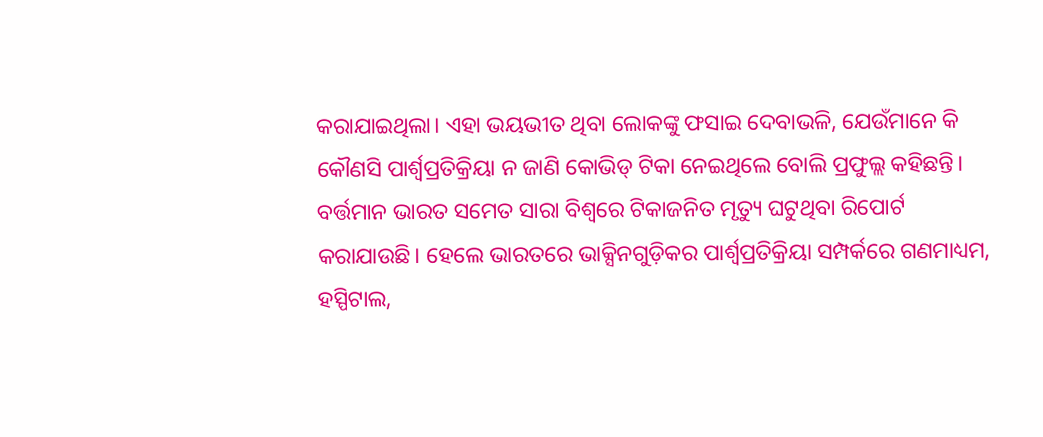କରାଯାଇଥିଲା। ଏହା ଭୟଭୀତ ଥିବା ଲୋକଙ୍କୁ ଫସାଇ ଦେବାଭଳି, ଯେଉଁମାନେ କି କୌଣସି ପାର୍ଶ୍ୱପ୍ରତିକ୍ରିୟା ନ ଜାଣି କୋଭିଡ୍‌ ଟିକା ନେଇଥିଲେ ବୋଲି ପ୍ରଫୁଲ୍ଲ କହିଛନ୍ତି। ବର୍ତ୍ତମାନ ଭାରତ ସମେତ ସାରା ବିଶ୍ୱରେ ଟିକାଜନିତ ମୃତ୍ୟୁ ଘଟୁଥିବା ରିପୋର୍ଟ କରାଯାଉଛି। ହେଲେ ଭାରତରେ ଭାକ୍ସିନଗୁଡ଼ିକର ପାର୍ଶ୍ୱପ୍ରତିକ୍ରିୟା ସମ୍ପର୍କରେ ଗଣମାଧ୍ୟମ, ହସ୍ପିଟାଲ,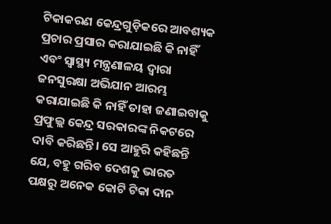ଟିକାକରଣ କେନ୍ଦ୍ରଗୁଡ଼ିକରେ ଆବଶ୍ୟକ ପ୍ରଚାର ପ୍ରସାର କରାଯାଇଛି କି ନାହିଁ ଏବଂ ସ୍ବାସ୍ଥ୍ୟ ମନ୍ତ୍ରଣାଳୟ ଦ୍ୱାରା ଜନସୁରକ୍ଷା ଅଭିଯାନ ଆରମ୍ଭ କରାଯାଇଛି କି ନାହିଁ ତାହା ଜଣାଇବାକୁ ପ୍ରଫୁଲ୍ଲ କେନ୍ଦ୍ର ସରକାରଙ୍କ ନିକଟରେ ଦାବି କରିଛନ୍ତି। ସେ ଆହୁରି କହିଛନ୍ତି ଯେ, ବହୁ ଗରିବ ଦେଶକୁ ଭାରତ ପକ୍ଷରୁ ଅନେକ କୋଟି ଟିକା ଦାନ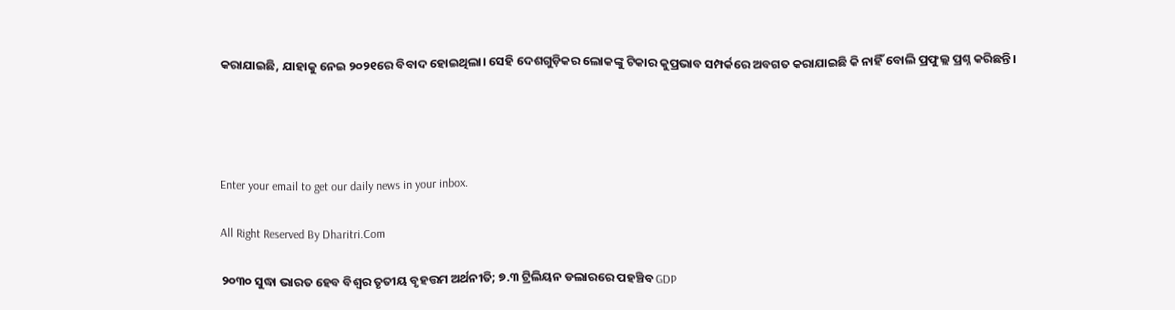କରାଯାଇଛି, ଯାହାକୁ ନେଇ ୨୦୨୧ରେ ବିବାଦ ହୋଇଥିଲା। ସେହି ଦେଶଗୁଡ଼ିକର ଲୋକଙ୍କୁ ଟିକାର କୁପ୍ରଭାବ ସମ୍ପର୍କରେ ଅବଗତ କରାଯାଇଛି କି ନାହିଁ ବୋଲି ପ୍ରଫୁଲ୍ଲ ପ୍ରଶ୍ନ କରିଛନ୍ତି।




Enter your email to get our daily news in your inbox.

All Right Reserved By Dharitri.Com

୨୦୩୦ ସୁଦ୍ଧା ଭାରତ ହେବ ବିଶ୍ୱର ତୃତୀୟ ବୃହତ୍ତମ ଅର୍ଥନୀତି; ୭.୩ ଟ୍ରିଲିୟନ ଡଲାରରେ ପହଞ୍ଚିବ GDP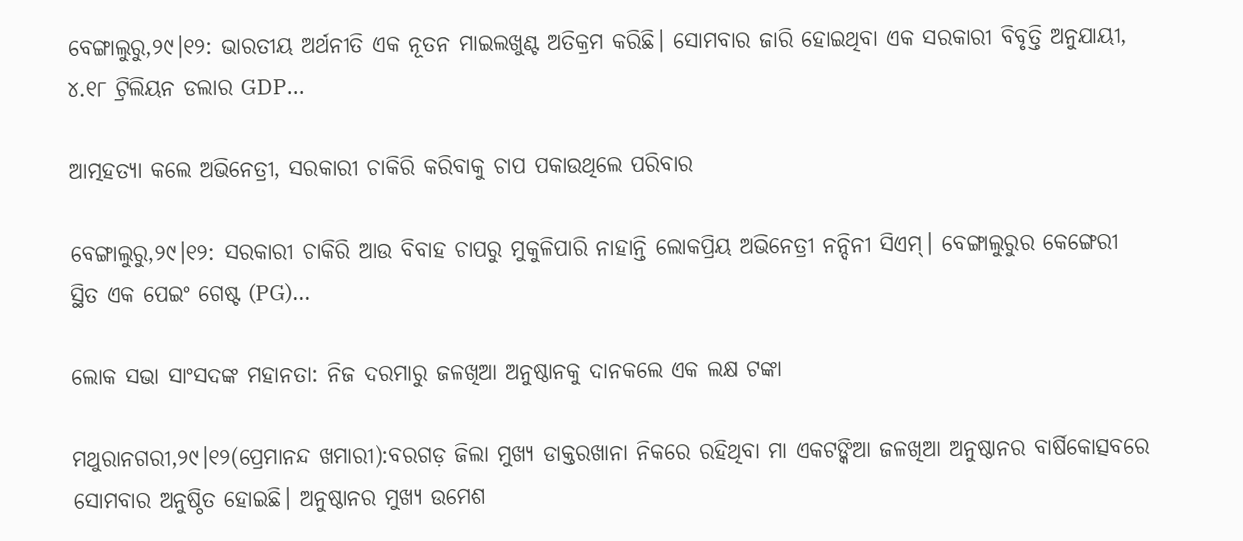ବେଙ୍ଗାଲୁରୁ,୨୯।୧୨: ଭାରତୀୟ ଅର୍ଥନୀତି ଏକ ନୂତନ ମାଇଲଖୁଣ୍ଟ ଅତିକ୍ରମ କରିଛି। ସୋମବାର ଜାରି ହୋଇଥିବା ଏକ ସରକାରୀ ବିବୃତ୍ତି ଅନୁଯାୟୀ, ୪.୧୮ ଟ୍ରିଲିୟନ ଡଲାର GDP...

ଆତ୍ମହତ୍ୟା କଲେ ଅଭିନେତ୍ରୀ, ସରକାରୀ ଚାକିରି କରିବାକୁ ଚାପ ପକାଉଥିଲେ ପରିବାର

ବେଙ୍ଗାଲୁରୁ,୨୯।୧୨: ସରକାରୀ ଚାକିରି ଆଉ ବିବାହ ଚାପରୁ ମୁକୁଳିପାରି ନାହାନ୍ତି ଲୋକପ୍ରିୟ ଅଭିନେତ୍ରୀ ନନ୍ଦିନୀ ସିଏମ୍‌। ବେଙ୍ଗାଲୁରୁର କେଙ୍ଗେରୀ ସ୍ଥିତ ଏକ ପେଇଂ ଗେଷ୍ଟ (PG)...

ଲୋକ ସଭା ସାଂସଦଙ୍କ ମହାନତା: ନିଜ ଦରମାରୁ ଜଳଖିଆ ଅନୁଷ୍ଠାନକୁ ଦାନକଲେ ଏକ ଲକ୍ଷ ଟଙ୍କା

ମଥୁରାନଗରୀ,୨୯।୧୨(ପ୍ରେମାନନ୍ଦ ଖମାରୀ):ବରଗଡ଼ ଜିଲା ମୁଖ୍ୟ ଡାକ୍ତରଖାନା ନିକରେ ରହିଥିବା ମା ଏକଟଙ୍କିଆ ଜଳଖିଆ ଅନୁଷ୍ଠାନର ବାର୍ଷିକୋତ୍ସବରେ ସୋମବାର ଅନୁଷ୍ଠିତ ହୋଇଛି। ଅନୁଷ୍ଠାନର ମୁଖ୍ୟ ଉମେଶ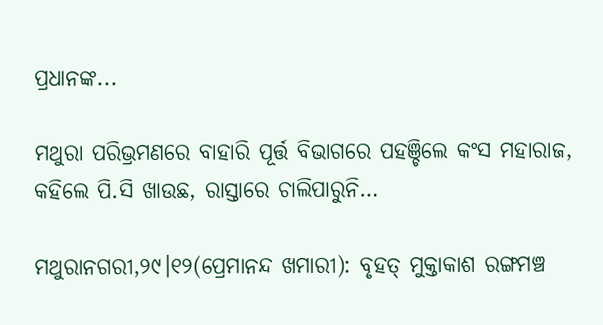ପ୍ରଧାନଙ୍କ...

ମଥୁରା ପରିଭ୍ରମଣରେ ବାହାରି ପୂର୍ତ୍ତ ବିଭାଗରେ ପହଞ୍ଚିଲେ କଂସ ମହାରାଜ, କହିଲେ ପି.ସି ଖାଉଛ, ରାସ୍ତାରେ ଚାଲିପାରୁନି…

ମଥୁରାନଗରୀ,୨୯।୧୨(ପ୍ରେମାନନ୍ଦ ଖମାରୀ): ବୃହତ୍‌ ମୁକ୍ତାକାଶ ରଙ୍ଗମଞ୍ଚ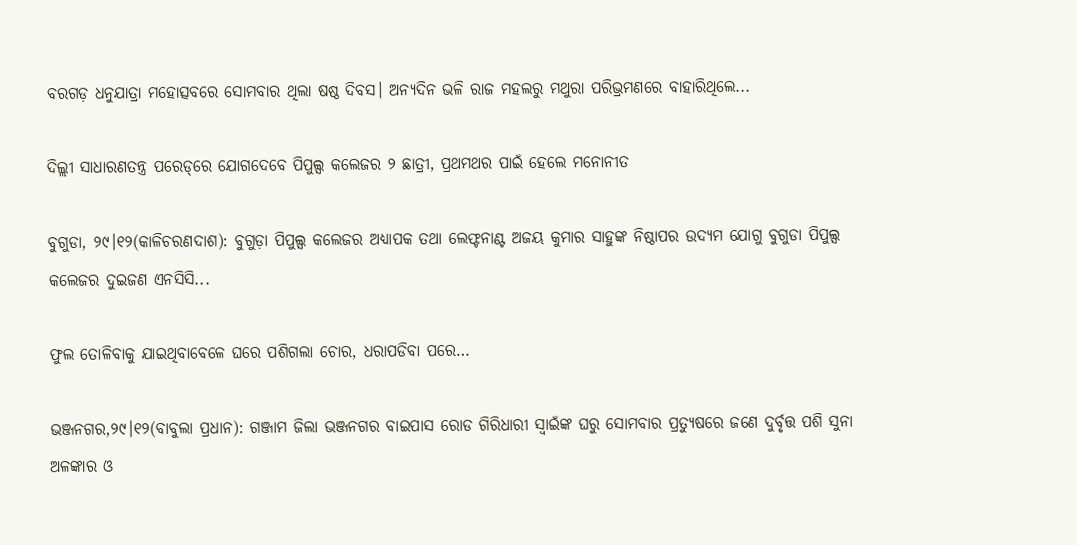ବରଗଡ଼ ଧନୁଯାତ୍ରା ମହୋତ୍ସବରେ ସୋମବାର ଥିଲା ଷଷ୍ଠ ଦିବସ। ଅନ୍ୟଦିନ ଭଳି ରାଜ ମହଲରୁ ମଥୁରା ପରିଭ୍ରମଣରେ ବାହାରିଥିଲେ...

ଦିଲ୍ଲୀ ସାଧାରଣତନ୍ତ୍ର ପରେଡ୍‌ରେ ଯୋଗଦେବେ ପିପୁଲ୍ସ କଲେଜର ୨ ଛାତ୍ରୀ, ପ୍ରଥମଥର ପାଇଁ ହେଲେ ମନୋନୀତ

ବୁଗୁଡା, ୨୯।୧୨(କାଳିଚରଣଦାଶ): ବୁଗୁଡ଼ା ପିପୁଲ୍ସ କଲେଜର ଅଧ୍ୟାପକ ତଥା ଲେଫ୍ଟନାଣ୍ଟ ଅଜୟ କୁମାର ସାହୁଙ୍କ ନିଷ୍ଠାପର ଉଦ୍ୟମ ଯୋଗୁ ବୁଗୁଡା ପିପୁଲ୍ସ କଲେଜର ଦୁଇଜଣ ଏନସିସି...

ଫୁଲ ତୋଳିବାକୁ ଯାଇଥିବାବେଳେ ଘରେ ପଶିଗଲା ଚୋର, ଧରାପଡିବା ପରେ…

ଭଞ୍ଜନଗର,୨୯।୧୨(ବାବୁଲା ପ୍ରଧାନ): ଗଞ୍ଜାମ ଜିଲା ଭଞ୍ଜନଗର ବାଇପାସ ରୋଡ ଗିରିଧାରୀ ସ୍ବାଇଁଙ୍କ ଘରୁ ସୋମବାର ପ୍ରତ୍ୟୁଷରେ ଜଣେ ଦୁର୍ବୃତ୍ତ ପଶି ସୁନା ଅଳଙ୍କାର ଓ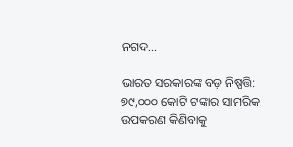ନଗଦ...

ଭାରତ ସରକାରଙ୍କ ବଡ଼ ନିଷ୍ପତ୍ତି: ୭୯,୦୦୦ କୋଟି ଟଙ୍କାର ସାମରିକ ଉପକରଣ କିଣିବାକୁ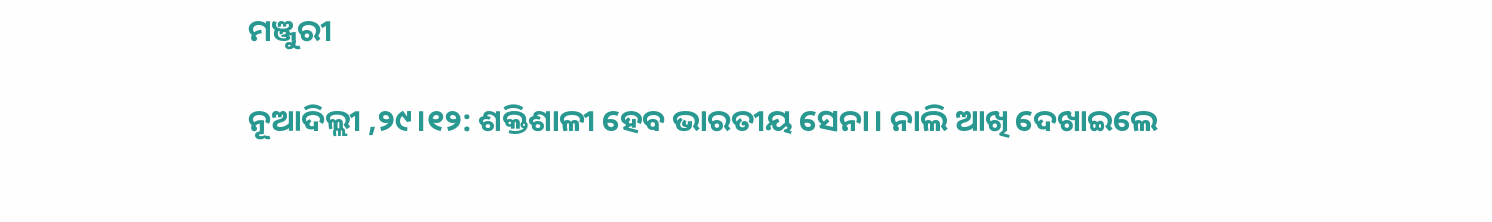ମଞ୍ଜୁରୀ

ନୂଆଦିଲ୍ଲୀ ,୨୯।୧୨: ଶକ୍ତିଶାଳୀ ହେବ ଭାରତୀୟ ସେନା। ନାଲି ଆଖି ଦେଖାଇଲେ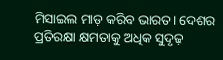ମିସାଇଲ ମାଡ଼ କରିବ ଭାରତ। ଦେଶର ପ୍ରତିରକ୍ଷା କ୍ଷମତାକୁ ଅଧିକ ସୁଦୃଢ଼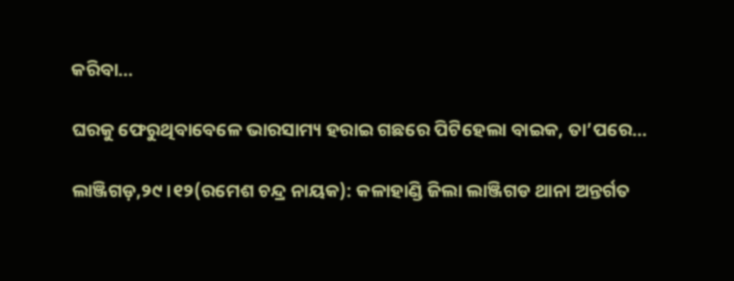କରିବା...

ଘରକୁ ଫେରୁଥିବାବେଳେ ଭାରସାମ୍ୟ ହରାଇ ଗଛରେ ପିଟିହେଲା ବାଇକ, ତା’ପରେ…

ଲାଞ୍ଜିଗଡ଼,୨୯।୧୨(ରମେଶ ଚନ୍ଦ୍ର ନାୟକ): କଳାହାଣ୍ଡି ଜିଲା ଲାଞ୍ଜିଗଡ ଥାନା ଅନ୍ତର୍ଗତ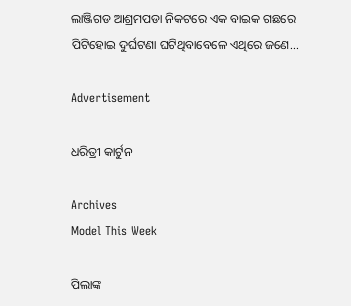ଲାଞ୍ଜିଗଡ ଆଶ୍ରମପଡା ନିକଟରେ ଏକ ବାଇକ ଗଛରେ ପିଟିହୋଇ ଦୁର୍ଘଟଣା ଘଟିଥିବାବେଳେ ଏଥିରେ ଜଣେ...

Advertisement

ଧରିତ୍ରୀ କାର୍ଟୁନ

Archives
Model This Week

ପିଲାଙ୍କ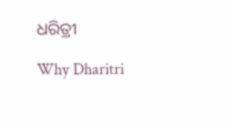ଧରିତ୍ରୀ

Why Dharitri